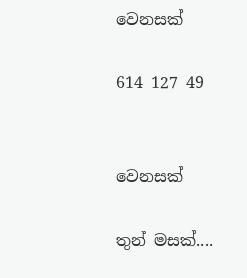වෙනසක්

614 127 49


වෙනසක්

තුන් මසක්....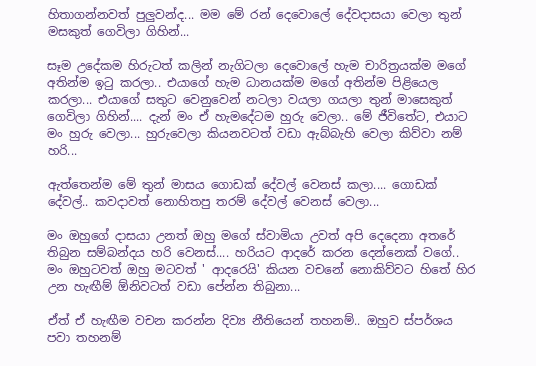හිතාගන්නවත් පුලුවන්ද... මම මේ රන් දෙවොලේ දේවදාසයා වෙලා තුන් මසකුත් ගෙවිලා ගිහින්...

සෑම උදේකම හිරුටත් කලින් නැගිටලා දෙවොලේ හැම චාරිත්‍රයක්ම මගේ අතින්ම ඉටු කරලා.. එයාගේ හැම ධානයක්ම මගේ අතින්ම පිළියෙල කරලා... එයාගේ සතුට වෙනුවෙන් නටලා වයලා ගයලා තුන් මාසෙකුත් ගෙවිලා ගිහින්.... දැන් මං ඒ හැමදේටම හුරු වෙලා.. මේ ජීවිතේට, එයාට මං හුරු වෙලා... හුරුවෙලා කියනවටත් වඩා ඇබ්බැහි වෙලා කිව්වා නම් හරි...

ඇත්තෙන්ම මේ තුන් මාසය ගොඩක් දේවල් වෙනස් කලා.... ගොඩක් දේවල්.. කවදාවත් නොහිතපු තරම් දේවල් වෙනස් වෙලා...

මං ඔහුගේ දාසයා උනත් ඔහු මගේ ස්වාමියා උවත් අපි දෙදෙනා අතරේ තිබුන සම්බන්දය හරි වෙනස්.... හරියට ආදරේ කරන දෙන්නෙක් වගේ.. මං ඔහුටවත් ඔහු මටවත් ' ආදරෙයි' කියන වචනේ නොකිව්වට හිතේ හිර උන හැඟීම් ඕනිවටත් වඩා පේන්න තිබුනා...

ඒත් ඒ හැඟීම වචන කරන්න දිව්‍ය නීතියෙන් තහනම්.. ඔහුව ස්පර්ශය පවා තහනම්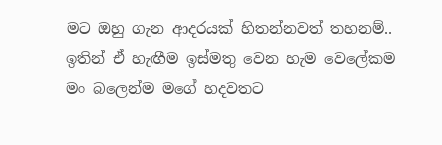මට ඔහු ගැන ආදරයක් හිතන්නවත් තහනම්.. ඉතින් ඒ හැඟීම ඉස්මතු වෙන හැම වෙලේකම මං බලෙන්ම මගේ හදවතට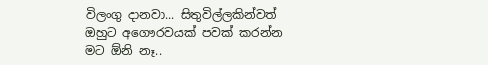විලංගු දානවා... සිතුවිල්ලකින්වත් ඔහුට අගෞරවයක් පවක් කරන්න මට ඕනි නෑ..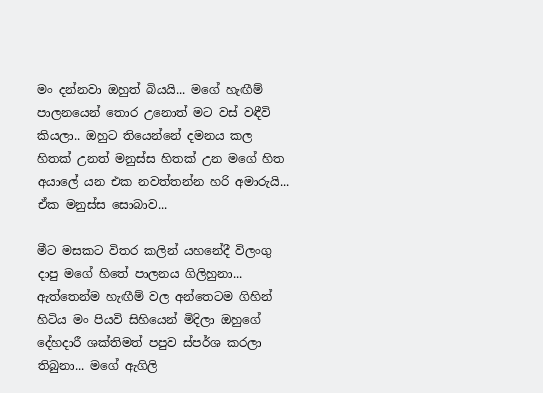මං දන්නවා ඔහුත් බියයි... මගේ හැඟීම් පාලනයෙන් තොර උනොත් මට වස් වඳීවි කියලා.. ඔහුට තියෙන්නේ දමනය කල හිතක් උනත් මනුස්ස හිතක් උන මගේ හිත අයාලේ යන එක නවත්තන්න හරි අමාරුයි... ඒක මනුස්ස සොබාව...

මීට මසකට විතර කලින් යහනේදී විලංගු දාපු මගේ හිතේ පාලනය ගිලිහුනා... ඇත්තෙන්ම හැඟීම් වල අන්තෙටම ගිහින් හිටිය මං පියවි සිහියෙන් මිදිලා ඔහුගේ දේහදාරී ශක්තිමත් පපුව ස්පර්ශ කරලා තිබුනා... මගේ ඇගිලි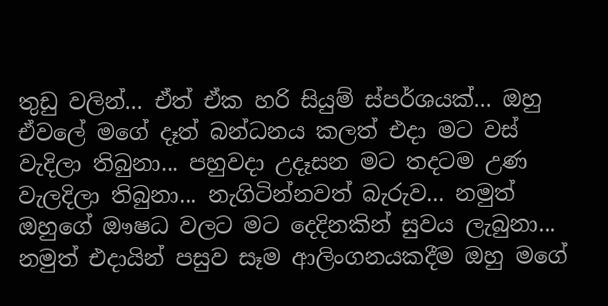තුඩු වලින්... ඒත් ඒක හරි සියුම් ස්පර්ශයක්... ඔහු ඒවලේ මගේ දෑත් බන්ධනය කලත් එදා මට වස් වැදිලා තිබුනා... පහුවදා උදෑසන මට තදටම උණ වැලදිලා තිබුනා... නැගිටින්නවත් බැරුව... නමුත් ඔහුගේ ඖෂධ වලට මට දෙදිනකින් සුවය ලැබුනා...  නමුත් එදායින් පසුව සෑම ආලිංගනයකදීම ඔහු මගේ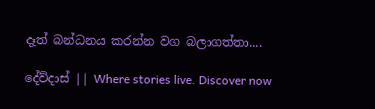දෑත් බන්ධනය කරන්න වග බලාගත්තා....

දේව්දාස් || Where stories live. Discover now